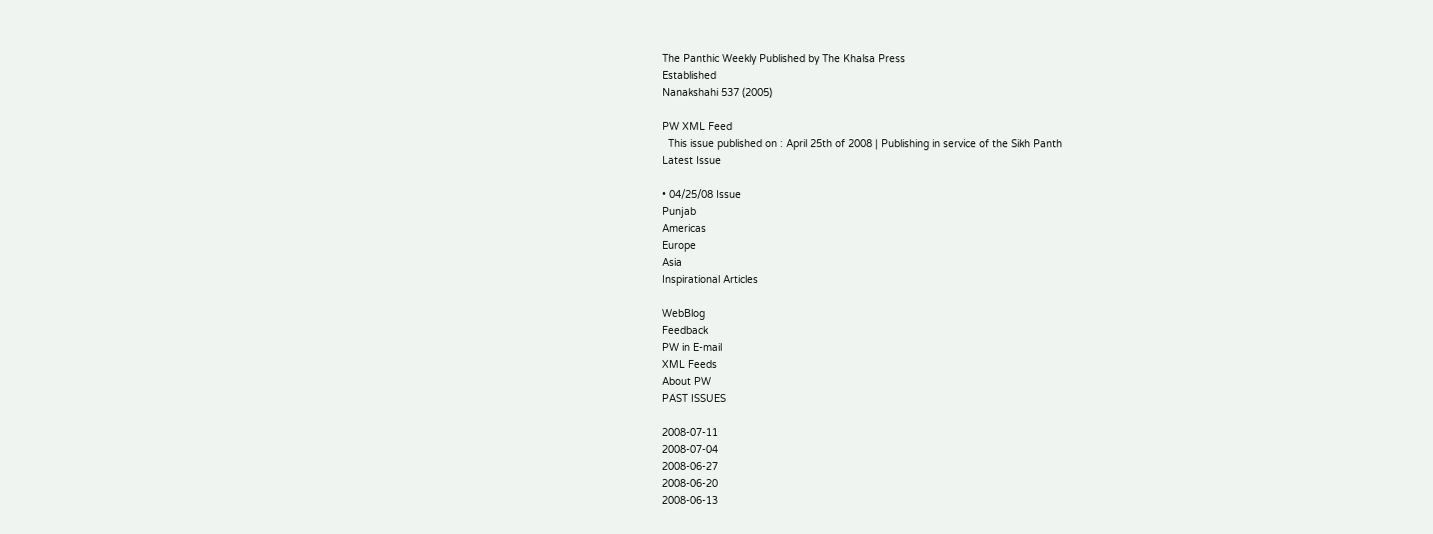The Panthic Weekly Published by The Khalsa Press
Established
Nanakshahi 537 (2005)

PW XML Feed
  This issue published on : April 25th of 2008 | Publishing in service of the Sikh Panth
Latest Issue

• 04/25/08 Issue
Punjab
Americas
Europe
Asia
Inspirational Articles

WebBlog
Feedback
PW in E-mail
XML Feeds
About PW
PAST ISSUES

2008-07-11
2008-07-04
2008-06-27
2008-06-20
2008-06-13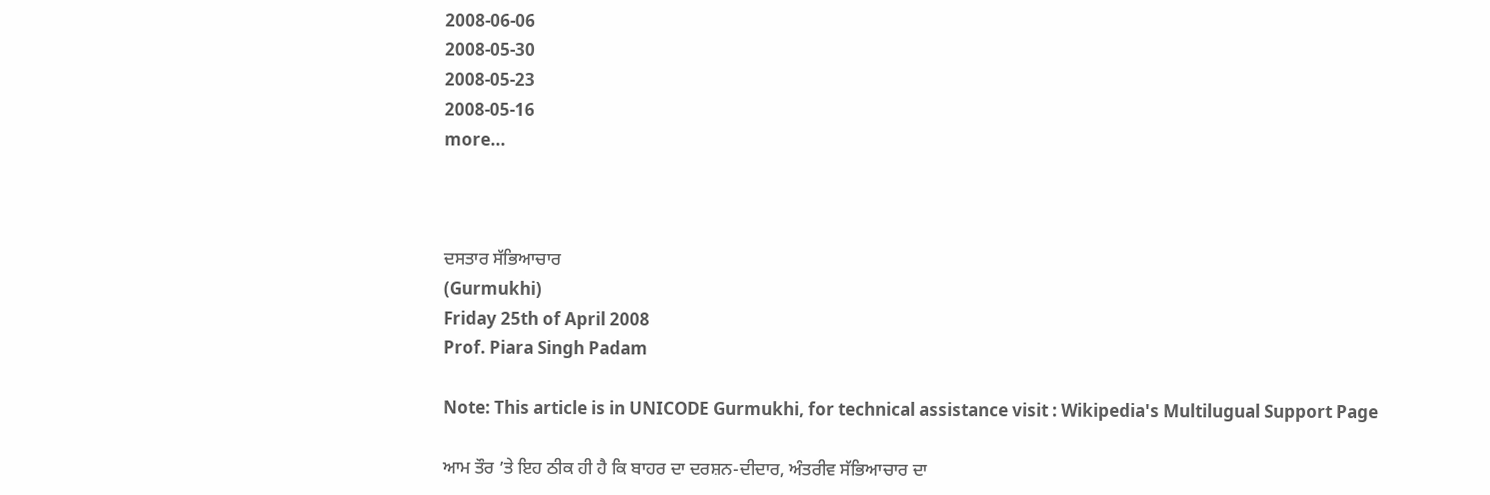2008-06-06
2008-05-30
2008-05-23
2008-05-16
more...



ਦਸਤਾਰ ਸੱਭਿਆਚਾਰ
(Gurmukhi)
Friday 25th of April 2008
Prof. Piara Singh Padam

Note: This article is in UNICODE Gurmukhi, for technical assistance visit : Wikipedia's Multilugual Support Page

ਆਮ ਤੌਰ ’ਤੇ ਇਹ ਠੀਕ ਹੀ ਹੈ ਕਿ ਬਾਹਰ ਦਾ ਦਰਸ਼ਨ-ਦੀਦਾਰ, ਅੰਤਰੀਵ ਸੱਭਿਆਚਾਰ ਦਾ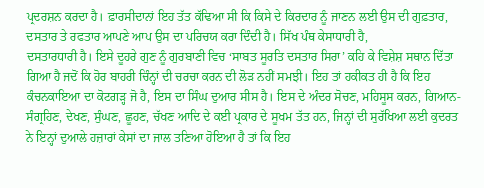ਪ੍ਰਦਰਸ਼ਨ ਕਰਦਾ ਹੈ। ਫ਼ਾਰਸੀਦਾਨਾਂ ਇਹ ਤੱਤ ਕੱਢਿਆ ਸੀ ਕਿ ਕਿਸੇ ਦੇ ਕਿਰਦਾਰ ਨੂੰ ਜਾਣਨ ਲਈ ਉਸ ਦੀ ਗੁਫ਼ਤਾਰ, ਦਸਤਾਰ ਤੇ ਰਫਤਾਰ ਆਪਣੇ ਆਪ ਉਸ ਦਾ ਪਰਿਚਯ ਕਰਾ ਦਿੰਦੀ ਹੈ। ਸਿੱਖ ਪੰਥ ਕੇਸਾਧਾਰੀ ਹੈ,
ਦਸਤਾਰਧਾਰੀ ਹੈ। ਇਸੇ ਦੂਹਰੇ ਗੁਣ ਨੂੰ ਗੁਰਬਾਣੀ ਵਿਚ ‘ਸਾਬਤ ਸੂਰਤਿ ਦਸਤਾਰ ਸਿਰਾ’ ਕਹਿ ਕੇ ਵਿਸ਼ੇਸ਼ ਸਥਾਨ ਦਿੱਤਾ ਗਿਆ ਹੈ ਜਦੋਂ ਕਿ ਹੋਰ ਬਾਹਰੀ ਚਿੰਨ੍ਹਾਂ ਦੀ ਚਰਚਾ ਕਰਨ ਦੀ ਲੋੜ ਨਹੀਂ ਸਮਝੀ। ਇਹ ਤਾਂ ਹਕੀਕਤ ਹੀ ਹੈ ਕਿ ਇਹ ਕੰਚਨਕਾਇਆ ਦਾ ਕੋਟਗੜ੍ਹ ਜੋ ਹੈ, ਇਸ ਦਾ ਸਿੰਘ ਦੁਆਰ ਸੀਸ ਹੈ। ਇਸ ਦੇ ਅੰਦਰ ਸੋਚਣ, ਮਹਿਸੂਸ ਕਰਨ, ਗਿਆਨ-ਸੰਗ੍ਰਹਿਣ, ਦੇਖਣ, ਸੁੰਘਣ, ਛੂਹਣ, ਚੱਖਣ ਆਦਿ ਦੇ ਕਈ ਪ੍ਰਕਾਰ ਦੇ ਸੂਖਮ ਤੱਤ ਹਨ, ਜਿਨ੍ਹਾਂ ਦੀ ਸੁਰੱਖਿਆ ਲਈ ਕੁਦਰਤ ਨੇ ਇਨ੍ਹਾਂ ਦੁਆਲੇ ਹਜ਼ਾਰਾਂ ਕੇਸਾਂ ਦਾ ਜਾਲ ਤਣਿਆ ਹੋਇਆ ਹੈ ਤਾਂ ਕਿ ਇਹ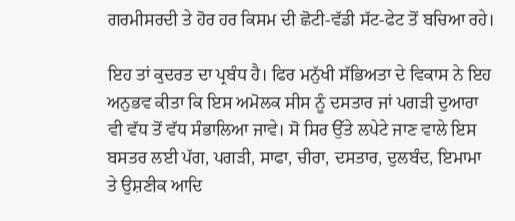ਗਰਮੀਸਰਦੀ ਤੇ ਹੋਰ ਹਰ ਕਿਸਮ ਦੀ ਛੋਟੀ-ਵੱਡੀ ਸੱਟ-ਫੇਟ ਤੋਂ ਬਚਿਆ ਰਹੇ।

ਇਹ ਤਾਂ ਕੁਦਰਤ ਦਾ ਪ੍ਰਬੰਧ ਹੈ। ਫਿਰ ਮਨੁੱਖੀ ਸੱਭਿਅਤਾ ਦੇ ਵਿਕਾਸ ਨੇ ਇਹ ਅਨੁਭਵ ਕੀਤਾ ਕਿ ਇਸ ਅਮੋਲਕ ਸੀਸ ਨੂੰ ਦਸਤਾਰ ਜਾਂ ਪਗੜੀ ਦੁਆਰਾ ਵੀ ਵੱਧ ਤੋਂ ਵੱਧ ਸੰਭਾਲਿਆ ਜਾਵੇ। ਸੋ ਸਿਰ ਉੱਤੇ ਲਪੇਟੇ ਜਾਣ ਵਾਲੇ ਇਸ ਬਸਤਰ ਲਈ ਪੱਗ, ਪਗੜੀ, ਸਾਫਾ, ਚੀਰਾ, ਦਸਤਾਰ, ਦੁਲਬੰਦ, ਇਮਾਮਾ ਤੇ ਉਸ਼ਣੀਕ ਆਦਿ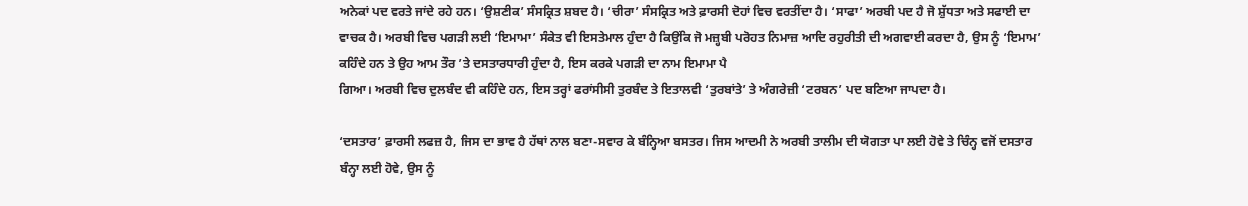ਅਨੇਕਾਂ ਪਦ ਵਰਤੇ ਜਾਂਦੇ ਰਹੇ ਹਨ। ‘ਉਸ਼ਣੀਕ’ ਸੰਸਕ੍ਰਿਤ ਸ਼ਬਦ ਹੈ। ‘ਚੀਰਾ’ ਸੰਸਕ੍ਰਿਤ ਅਤੇ ਫ਼ਾਰਸੀ ਦੋਹਾਂ ਵਿਚ ਵਰਤੀਂਦਾ ਹੈ। ‘ਸਾਫਾ’ ਅਰਬੀ ਪਦ ਹੈ ਜੋ ਸ਼ੁੱਧਤਾ ਅਤੇ ਸਫਾਈ ਦਾ ਵਾਚਕ ਹੈ। ਅਰਬੀ ਵਿਚ ਪਗੜੀ ਲਈ ‘ਇਮਾਮਾ’ ਸੰਕੇਤ ਵੀ ਇਸਤੇਮਾਲ ਹੁੰਦਾ ਹੈ ਕਿਉਂਕਿ ਜੋ ਮਜ਼੍ਹਬੀ ਪਰੋਹਤ ਨਿਮਾਜ਼ ਆਦਿ ਰਹੁਰੀਤੀ ਦੀ ਅਗਵਾਈ ਕਰਦਾ ਹੈ, ਉਸ ਨੂੰ ‘ਇਮਾਮ’ ਕਹਿੰਦੇ ਹਨ ਤੇ ਉਹ ਆਮ ਤੌਰ ’ਤੇ ਦਸਤਾਰਧਾਰੀ ਹੁੰਦਾ ਹੈ, ਇਸ ਕਰਕੇ ਪਗੜੀ ਦਾ ਨਾਮ ਇਮਾਮਾ ਪੈ
ਗਿਆ। ਅਰਬੀ ਵਿਚ ਦੁਲਬੰਦ ਵੀ ਕਹਿੰਦੇ ਹਨ, ਇਸ ਤਰ੍ਹਾਂ ਫਰਾਂਸੀਸੀ ਤੁਰਬੰਦ ਤੇ ਇਤਾਲਵੀ ‘ਤੁਰਬਾਂਤੇ’ ਤੇ ਅੰਗਰੇਜ਼ੀ ‘ਟਰਬਨ’ ਪਦ ਬਣਿਆ ਜਾਪਦਾ ਹੈ।

‘ਦਸਤਾਰ’ ਫ਼ਾਰਸੀ ਲਫਜ਼ ਹੈ, ਜਿਸ ਦਾ ਭਾਵ ਹੈ ਹੱਥਾਂ ਨਾਲ ਬਣਾ-ਸਵਾਰ ਕੇ ਬੰਨ੍ਹਿਆ ਬਸਤਰ। ਜਿਸ ਆਦਮੀ ਨੇ ਅਰਬੀ ਤਾਲੀਮ ਦੀ ਯੋਗਤਾ ਪਾ ਲਈ ਹੋਵੇ ਤੇ ਚਿੰਨ੍ਹ ਵਜੋਂ ਦਸਤਾਰ ਬੰਨ੍ਹਾ ਲਈ ਹੋਵੇ, ਉਸ ਨੂੰ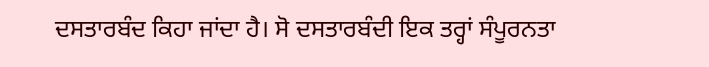ਦਸਤਾਰਬੰਦ ਕਿਹਾ ਜਾਂਦਾ ਹੈ। ਸੋ ਦਸਤਾਰਬੰਦੀ ਇਕ ਤਰ੍ਹਾਂ ਸੰਪੂਰਨਤਾ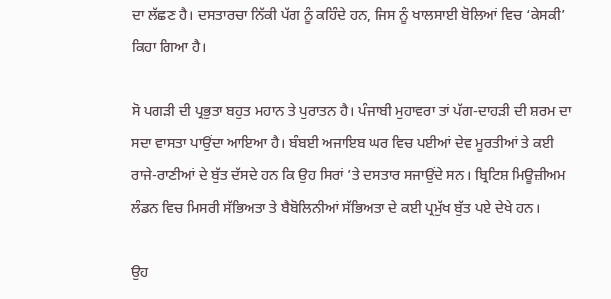ਦਾ ਲੱਛਣ ਹੈ। ਦਸਤਾਰਚਾ ਨਿੱਕੀ ਪੱਗ ਨੂੰ ਕਹਿੰਦੇ ਹਨ, ਜਿਸ ਨੂੰ ਖਾਲਸਾਈ ਬੋਲਿਆਂ ਵਿਚ ‘ਕੇਸਕੀ’ ਕਿਹਾ ਗਿਆ ਹੈ।

ਸੋ ਪਗੜੀ ਦੀ ਪ੍ਰਭੁਤਾ ਬਹੁਤ ਮਹਾਨ ਤੇ ਪੁਰਾਤਨ ਹੈ। ਪੰਜਾਬੀ ਮੁਹਾਵਰਾ ਤਾਂ ਪੱਗ-ਦਾਹੜੀ ਦੀ ਸ਼ਰਮ ਦਾ ਸਦਾ ਵਾਸਤਾ ਪਾਉਂਦਾ ਆਇਆ ਹੈ। ਬੰਬਈ ਅਜਾਇਬ ਘਰ ਵਿਚ ਪਈਆਂ ਦੇਵ ਮੂਰਤੀਆਂ ਤੇ ਕਈ ਰਾਜੇ-ਰਾਣੀਆਂ ਦੇ ਬੁੱਤ ਦੱਸਦੇ ਹਨ ਕਿ ਉਹ ਸਿਰਾਂ ’ਤੇ ਦਸਤਾਰ ਸਜਾਉਂਦੇ ਸਨ। ਬ੍ਰਿਟਿਸ਼ ਮਿਊਜ਼ੀਅਮ ਲੰਡਨ ਵਿਚ ਮਿਸਰੀ ਸੱਭਿਅਤਾ ਤੇ ਬੈਬੋਲਿਨੀਆਂ ਸੱਭਿਅਤਾ ਦੇ ਕਈ ਪ੍ਰਮੁੱਖ ਬੁੱਤ ਪਏ ਦੇਖੇ ਹਨ।

ਉਹ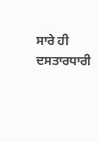ਸਾਰੇ ਹੀ ਦਸਤਾਰਧਾਰੀ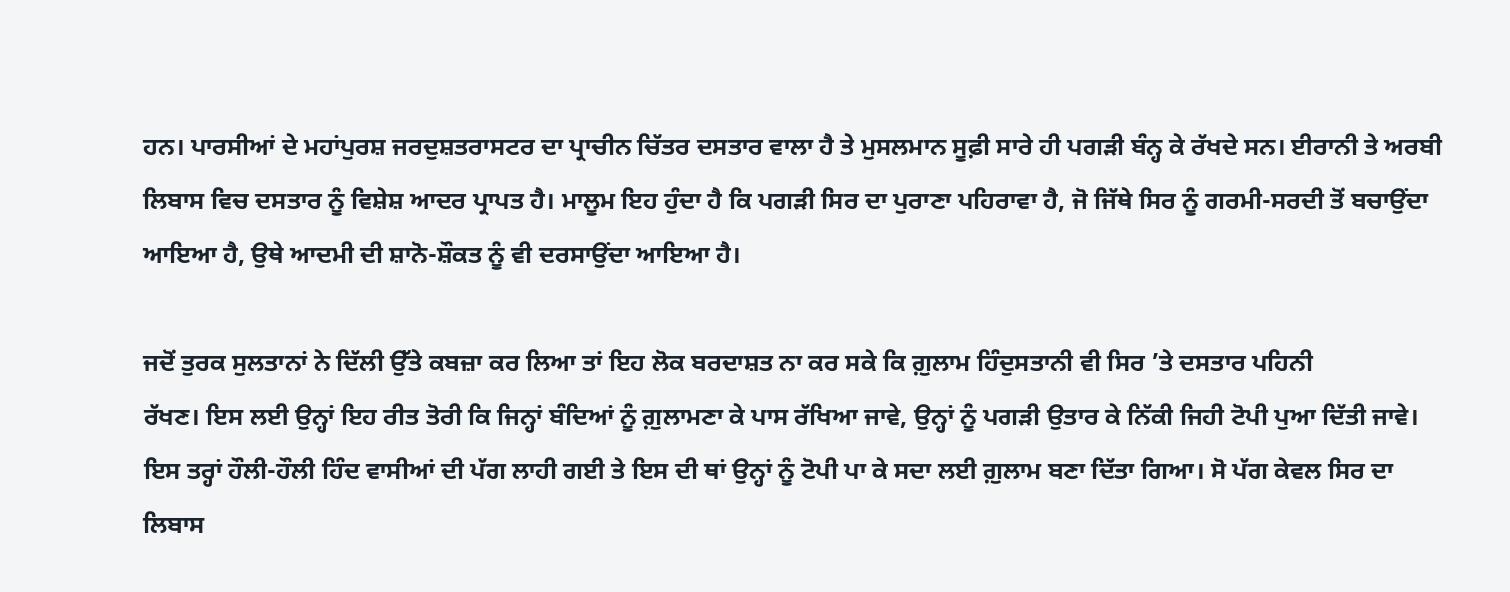ਹਨ। ਪਾਰਸੀਆਂ ਦੇ ਮਹਾਂਪੁਰਸ਼ ਜਰਦੁਸ਼ਤਰਾਸਟਰ ਦਾ ਪ੍ਰਾਚੀਨ ਚਿੱਤਰ ਦਸਤਾਰ ਵਾਲਾ ਹੈ ਤੇ ਮੁਸਲਮਾਨ ਸੂਫ਼ੀ ਸਾਰੇ ਹੀ ਪਗੜੀ ਬੰਨ੍ਹ ਕੇ ਰੱਖਦੇ ਸਨ। ਈਰਾਨੀ ਤੇ ਅਰਬੀ ਲਿਬਾਸ ਵਿਚ ਦਸਤਾਰ ਨੂੰ ਵਿਸ਼ੇਸ਼ ਆਦਰ ਪ੍ਰਾਪਤ ਹੈ। ਮਾਲੂਮ ਇਹ ਹੁੰਦਾ ਹੈ ਕਿ ਪਗੜੀ ਸਿਰ ਦਾ ਪੁਰਾਣਾ ਪਹਿਰਾਵਾ ਹੈ, ਜੋ ਜਿੱਥੇ ਸਿਰ ਨੂੰ ਗਰਮੀ-ਸਰਦੀ ਤੋਂ ਬਚਾਉਂਦਾ ਆਇਆ ਹੈ, ਉਥੇ ਆਦਮੀ ਦੀ ਸ਼ਾਨੋ-ਸ਼ੌਕਤ ਨੂੰ ਵੀ ਦਰਸਾਉਂਦਾ ਆਇਆ ਹੈ।

ਜਦੋਂ ਤੁਰਕ ਸੁਲਤਾਨਾਂ ਨੇ ਦਿੱਲੀ ਉੱਤੇ ਕਬਜ਼ਾ ਕਰ ਲਿਆ ਤਾਂ ਇਹ ਲੋਕ ਬਰਦਾਸ਼ਤ ਨਾ ਕਰ ਸਕੇ ਕਿ ਗ਼ੁਲਾਮ ਹਿੰਦੁਸਤਾਨੀ ਵੀ ਸਿਰ ’ਤੇ ਦਸਤਾਰ ਪਹਿਨੀ
ਰੱਖਣ। ਇਸ ਲਈ ਉਨ੍ਹਾਂ ਇਹ ਰੀਤ ਤੋਰੀ ਕਿ ਜਿਨ੍ਹਾਂ ਬੰਦਿਆਂ ਨੂੰ ਗ਼ੁਲਾਮਣਾ ਕੇ ਪਾਸ ਰੱਖਿਆ ਜਾਵੇ, ਉਨ੍ਹਾਂ ਨੂੰ ਪਗੜੀ ਉਤਾਰ ਕੇ ਨਿੱਕੀ ਜਿਹੀ ਟੋਪੀ ਪੁਆ ਦਿੱਤੀ ਜਾਵੇ। ਇਸ ਤਰ੍ਹਾਂ ਹੌਲੀ-ਹੌਲੀ ਹਿੰਦ ਵਾਸੀਆਂ ਦੀ ਪੱਗ ਲਾਹੀ ਗਈ ਤੇ ਇਸ ਦੀ ਥਾਂ ਉਨ੍ਹਾਂ ਨੂੰ ਟੋਪੀ ਪਾ ਕੇ ਸਦਾ ਲਈ ਗ਼ੁਲਾਮ ਬਣਾ ਦਿੱਤਾ ਗਿਆ। ਸੋ ਪੱਗ ਕੇਵਲ ਸਿਰ ਦਾ ਲਿਬਾਸ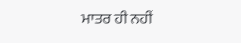ਮਾਤਰ ਹੀ ਨਹੀਂ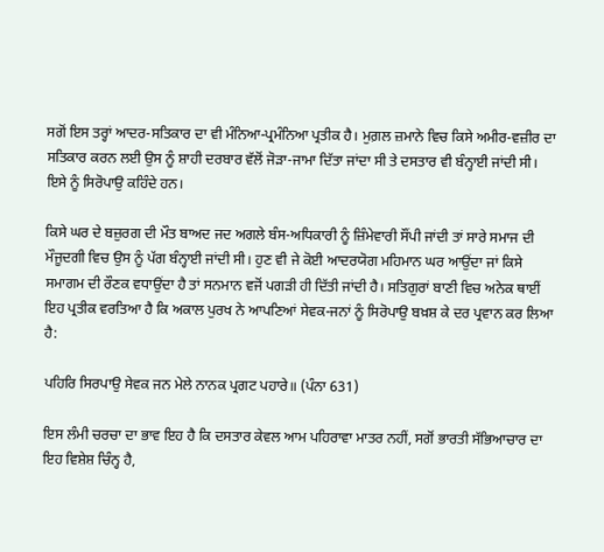ਸਗੋਂ ਇਸ ਤਰ੍ਹਾਂ ਆਦਰ-ਸਤਿਕਾਰ ਦਾ ਵੀ ਮੰਨਿਆ-ਪ੍ਰਮੰਨਿਆ ਪ੍ਰਤੀਕ ਹੈ। ਮੁਗ਼ਲ ਜ਼ਮਾਨੇ ਵਿਚ ਕਿਸੇ ਅਮੀਰ-ਵਜ਼ੀਰ ਦਾ ਸਤਿਕਾਰ ਕਰਨ ਲਈ ਉਸ ਨੂੰ ਸ਼ਾਹੀ ਦਰਬਾਰ ਵੱਲੋਂ ਜੋੜਾ-ਜਾਮਾ ਦਿੱਤਾ ਜਾਂਦਾ ਸੀ ਤੇ ਦਸਤਾਰ ਵੀ ਬੰਨ੍ਹਾਈ ਜਾਂਦੀ ਸੀ। ਇਸੇ ਨੂੰ ਸਿਰੋਪਾਉ ਕਹਿੰਦੇ ਹਨ।

ਕਿਸੇ ਘਰ ਦੇ ਬਜ਼ੁਰਗ ਦੀ ਮੌਤ ਬਾਅਦ ਜਦ ਅਗਲੇ ਬੰਸ-ਅਧਿਕਾਰੀ ਨੂੰ ਜ਼ਿੰਮੇਵਾਰੀ ਸੌਂਪੀ ਜਾਂਦੀ ਤਾਂ ਸਾਰੇ ਸਮਾਜ ਦੀ ਮੌਜੂਦਗੀ ਵਿਚ ਉਸ ਨੂੰ ਪੱਗ ਬੰਨ੍ਹਾਈ ਜਾਂਦੀ ਸੀ। ਹੁਣ ਵੀ ਜੇ ਕੋਈ ਆਦਰਯੋਗ ਮਹਿਮਾਨ ਘਰ ਆਉਂਦਾ ਜਾਂ ਕਿਸੇ ਸਮਾਗਮ ਦੀ ਰੌਣਕ ਵਧਾਉਂਦਾ ਹੈ ਤਾਂ ਸਨਮਾਨ ਵਜੋਂ ਪਗੜੀ ਹੀ ਦਿੱਤੀ ਜਾਂਦੀ ਹੈ। ਸਤਿਗੁਰਾਂ ਬਾਣੀ ਵਿਚ ਅਨੇਕ ਥਾਈਂ ਇਹ ਪ੍ਰਤੀਕ ਵਰਤਿਆ ਹੈ ਕਿ ਅਕਾਲ ਪੁਰਖ ਨੇ ਆਪਣਿਆਂ ਸੇਵਕ-ਜਨਾਂ ਨੂੰ ਸਿਰੋਪਾਉ ਬਖ਼ਸ਼ ਕੇ ਦਰ ਪ੍ਰਵਾਨ ਕਰ ਲਿਆ ਹੈ:

ਪਹਿਰਿ ਸਿਰਪਾਉ ਸੇਵਕ ਜਨ ਮੇਲੇ ਨਾਨਕ ਪ੍ਰਗਟ ਪਹਾਰੇ॥ (ਪੰਨਾ 631)

ਇਸ ਲੰਮੀ ਚਰਚਾ ਦਾ ਭਾਵ ਇਹ ਹੈ ਕਿ ਦਸਤਾਰ ਕੇਵਲ ਆਮ ਪਹਿਰਾਵਾ ਮਾਤਰ ਨਹੀਂ, ਸਗੋਂ ਭਾਰਤੀ ਸੱਭਿਆਚਾਰ ਦਾ ਇਹ ਵਿਸ਼ੇਸ਼ ਚਿੰਨ੍ਹ ਹੈ,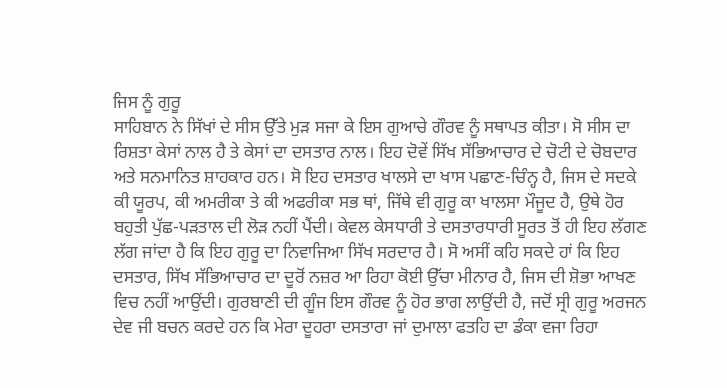ਜਿਸ ਨੂੰ ਗੁਰੂ
ਸਾਹਿਬਾਨ ਨੇ ਸਿੱਖਾਂ ਦੇ ਸੀਸ ਉੱਤੇ ਮੁੜ ਸਜਾ ਕੇ ਇਸ ਗੁਆਚੇ ਗੌਰਵ ਨੂੰ ਸਥਾਪਤ ਕੀਤਾ। ਸੋ ਸੀਸ ਦਾ ਰਿਸ਼ਤਾ ਕੇਸਾਂ ਨਾਲ ਹੈ ਤੇ ਕੇਸਾਂ ਦਾ ਦਸਤਾਰ ਨਾਲ। ਇਹ ਦੋਵੇਂ ਸਿੱਖ ਸੱਭਿਆਚਾਰ ਦੇ ਚੋਟੀ ਦੇ ਚੋਬਦਾਰ ਅਤੇ ਸਨਮਾਨਿਤ ਸ਼ਾਹਕਾਰ ਹਨ। ਸੋ ਇਹ ਦਸਤਾਰ ਖਾਲਸੇ ਦਾ ਖਾਸ ਪਛਾਣ-ਚਿੰਨ੍ਹ ਹੈ, ਜਿਸ ਦੇ ਸਦਕੇ ਕੀ ਯੂਰਪ, ਕੀ ਅਮਰੀਕਾ ਤੇ ਕੀ ਅਫਰੀਕਾ ਸਭ ਥਾਂ, ਜਿੱਥੇ ਵੀ ਗੁਰੂ ਕਾ ਖਾਲਸਾ ਮੌਜੂਦ ਹੈ, ਉਥੇ ਹੋਰ ਬਹੁਤੀ ਪੁੱਛ-ਪੜਤਾਲ ਦੀ ਲੋੜ ਨਹੀਂ ਪੈਂਦੀ। ਕੇਵਲ ਕੇਸਧਾਰੀ ਤੇ ਦਸਤਾਰਧਾਰੀ ਸੂਰਤ ਤੋਂ ਹੀ ਇਹ ਲੱਗਣ ਲੱਗ ਜਾਂਦਾ ਹੈ ਕਿ ਇਹ ਗੁਰੂ ਦਾ ਨਿਵਾਜਿਆ ਸਿੱਖ ਸਰਦਾਰ ਹੈ। ਸੋ ਅਸੀਂ ਕਹਿ ਸਕਦੇ ਹਾਂ ਕਿ ਇਹ ਦਸਤਾਰ, ਸਿੱਖ ਸੱਭਿਆਚਾਰ ਦਾ ਦੂਰੋਂ ਨਜ਼ਰ ਆ ਰਿਹਾ ਕੋਈ ਉੱਚਾ ਮੀਨਾਰ ਹੈ, ਜਿਸ ਦੀ ਸ਼ੋਭਾ ਆਖਣ ਵਿਚ ਨਹੀਂ ਆਉਂਦੀ। ਗੁਰਬਾਣੀ ਦੀ ਗੂੰਜ ਇਸ ਗੌਰਵ ਨੂੰ ਹੋਰ ਭਾਗ ਲਾਉਂਦੀ ਹੈ, ਜਦੋਂ ਸ੍ਰੀ ਗੁਰੂ ਅਰਜਨ ਦੇਵ ਜੀ ਬਚਨ ਕਰਦੇ ਹਨ ਕਿ ਮੇਰਾ ਦੂਹਰਾ ਦਸਤਾਰਾ ਜਾਂ ਦੁਮਾਲਾ ਫਤਹਿ ਦਾ ਡੰਕਾ ਵਜਾ ਰਿਹਾ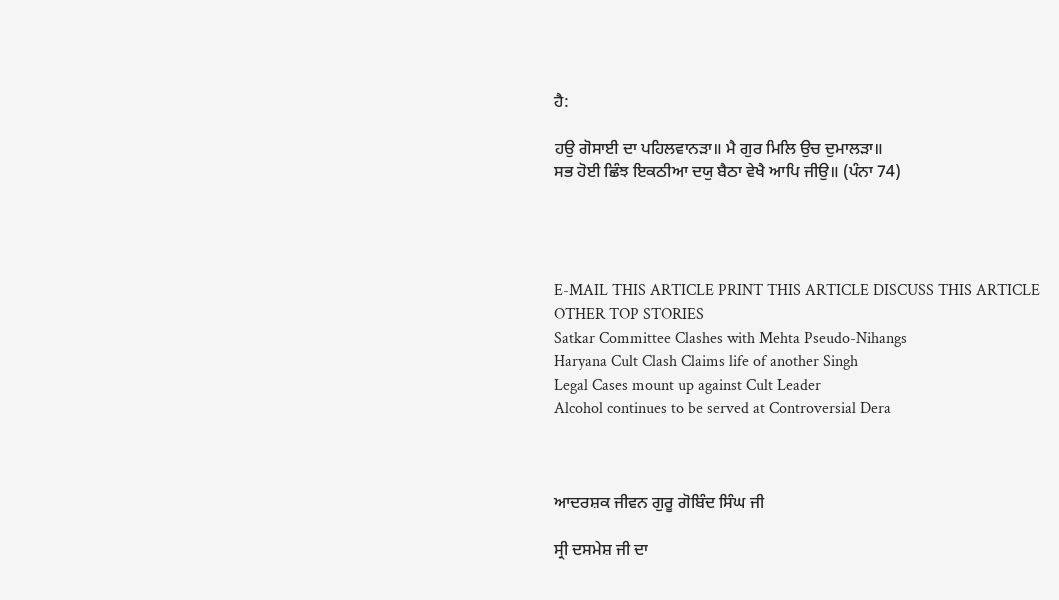ਹੈ:

ਹਉ ਗੋਸਾਈ ਦਾ ਪਹਿਲਵਾਨੜਾ॥ ਮੈ ਗੁਰ ਮਿਲਿ ਉਚ ਦੁਮਾਲੜਾ॥
ਸਭ ਹੋਈ ਛਿੰਝ ਇਕਠੀਆ ਦਯੁ ਬੈਠਾ ਵੇਖੈ ਆਪਿ ਜੀਉ॥ (ਪੰਨਾ 74)




E-MAIL THIS ARTICLE PRINT THIS ARTICLE DISCUSS THIS ARTICLE
OTHER TOP STORIES
Satkar Committee Clashes with Mehta Pseudo-Nihangs
Haryana Cult Clash Claims life of another Singh
Legal Cases mount up against Cult Leader
Alcohol continues to be served at Controversial Dera



ਆਦਰਸ਼ਕ ਜੀਵਨ ਗੁਰੂ ਗੋਬਿੰਦ ਸਿੰਘ ਜੀ

ਸ੍ਰੀ ਦਸਮੇਸ਼ ਜੀ ਦਾ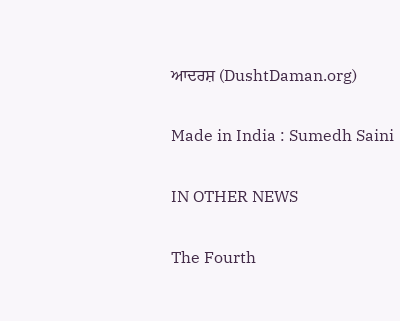ਆਦਰਸ਼ (DushtDaman.org)

Made in India : Sumedh Saini

IN OTHER NEWS

The Fourth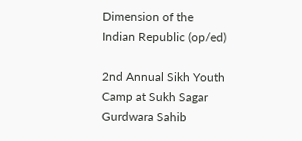Dimension of the Indian Republic (op/ed)

2nd Annual Sikh Youth Camp at Sukh Sagar Gurdwara Sahib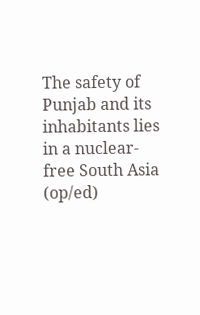The safety of Punjab and its inhabitants lies in a nuclear-free South Asia (op/ed)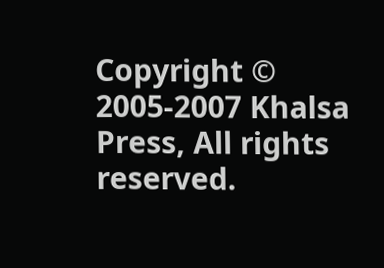Copyright © 2005-2007 Khalsa Press, All rights reserved.